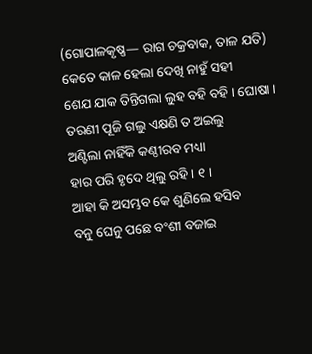(ଗୋପାଳକୃଷ୍ଣ— ରାଗ ଚକ୍ରବାକ, ତାଳ ଯତି)
କେତେ କାଳ ହେଲା ଦେଖି ନାହୁଁ ସହୀ
ଶେଯ ଯାକ ତିନ୍ତିଗଲା ଲୁହ ବହି ବହି । ଘୋଷା ।
ତରଣୀ ପୂଜି ଗଲୁ ଏକ୍ଷଣି ତ ଅଇଲୁ
ଅଣ୍ଟିଲା ନାହିଁକି କଣ୍ଠୀରବ ମଧ୍ୟା
ହାର ପରି ହୃଦେ ଥିଲୁ ରହି । ୧ ।
ଆହା କି ଅସମ୍ଭବ କେ ଶୁଣିଲେ ହସିବ
ବନୁ ଘେନୁ ପଛେ ବଂଶୀ ବଜାଇ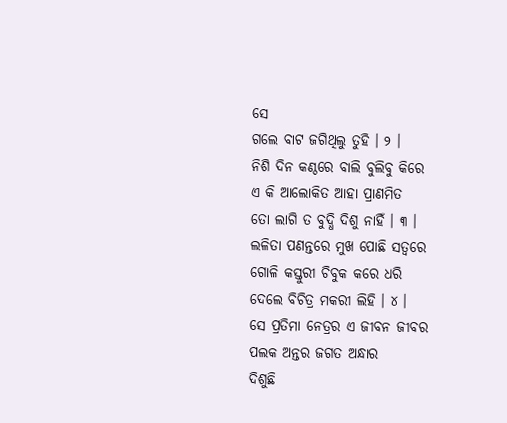ସେ
ଗଲେ ବାଟ ଜଗିଥିଲୁ ତୁହି । ୨ ।
ନିଶି ଦିନ କଣ୍ଠରେ ବାଲି ବୁଲିବୁ କିରେ
ଏ କି ଆଲୋକିତ ଆହା ପ୍ରାଣମିତ
ତୋ ଲାଗି ତ ବୁଦ୍ଧି ଦିଶୁ ନାହିଁ । ୩ ।
ଲଳିତା ପଣନ୍ତରେ ମୁଖ ପୋଛି ସତ୍ୱରେ
ଗୋଳି କସ୍ତୁରୀ ଚିବୁକ କରେ ଧରି
ଦେଲେ ବିଚିତ୍ର ମକରୀ ଲିହି । ୪ ।
ସେ ପ୍ରତିମା ନେତ୍ରର ଏ ଜୀବନ ଜୀବର
ପଲକ ଅନ୍ତର ଜଗତ ଅନ୍ଧାର
ଦିଶୁଛି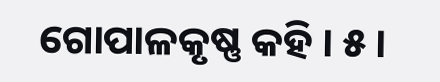ଗୋପାଳକୃଷ୍ଣ କହି । ୫ ।